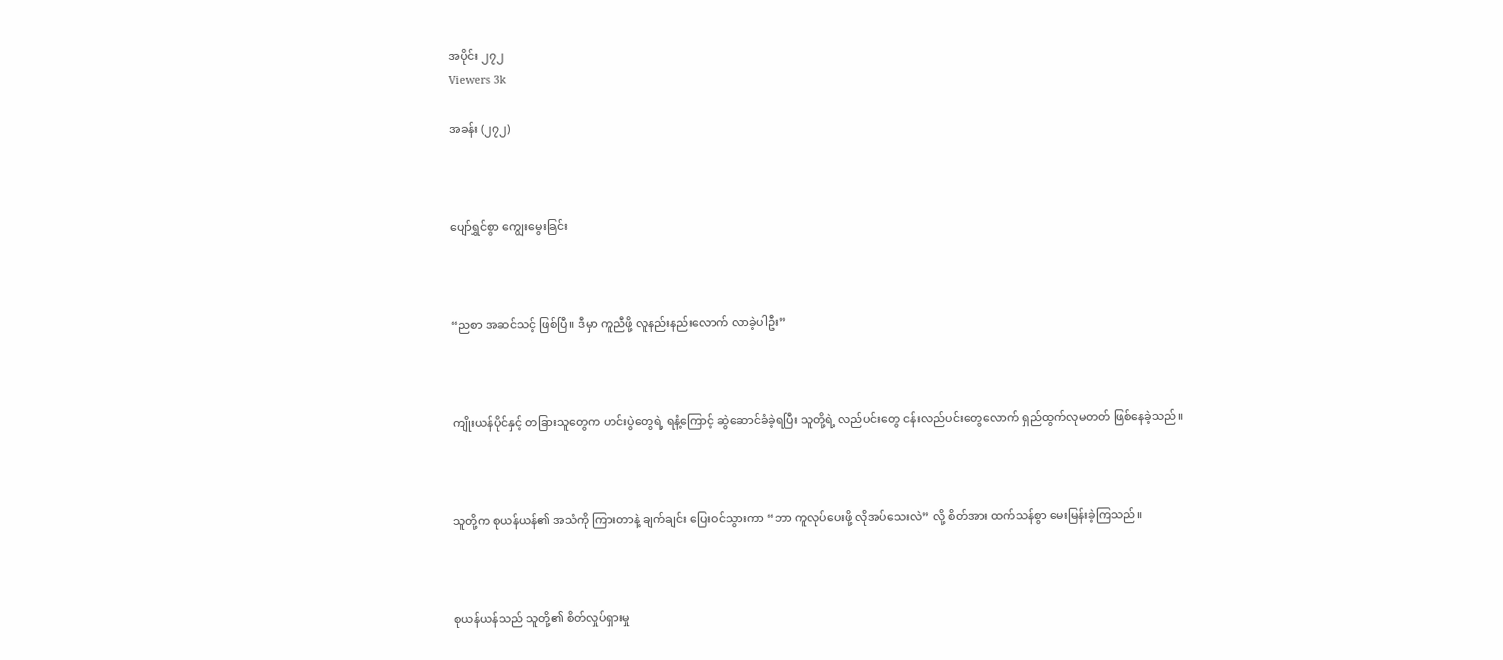အပိုင်း ၂၇၂
Viewers 3k

အခန်း (၂၇၂)



ပျော်ရွှင်စွာ ကျွေးမွေးခြင်း



“ညစာ အဆင်သင့် ဖြစ်ပြီ။ ဒီမှာ ကူညီဖို့ လူနည်းနည်းလောက် လာခဲ့ပါဦး”



ကျိုးယန်ပိုင်နှင့် တခြားသူတွေက ဟင်းပွဲတွေရဲ့ ရနံ့ကြောင့် ဆွဲ‌ဆောင်ခံခဲ့ရပြီး သူတို့ရဲ့ လည်ပင်းတွေ ငန်းလည်ပင်းတွေလောက် ရှည်ထွက်လုမတတ် ဖြစ်နေခဲ့သည်။



သူတို့က စုယန်ယန်၏ အသံကို ကြားတာနဲ့ ချက်ချင်း ပြေးဝင်သွားကာ “ဘာ ကူလုပ်ပေးဖို့ လိုအပ်သေးလဲ” လို့ စိတ်အား ထက်သန်စွာ မေးမြန်းခဲ့ကြသည်။



စုယန်ယန်သည် သူတို့၏ စိတ်လှုပ်ရှားမှု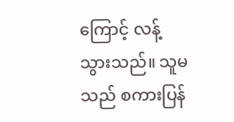ကြောင့် လန့်သွားသည်။ သူမသည် စကားပြန်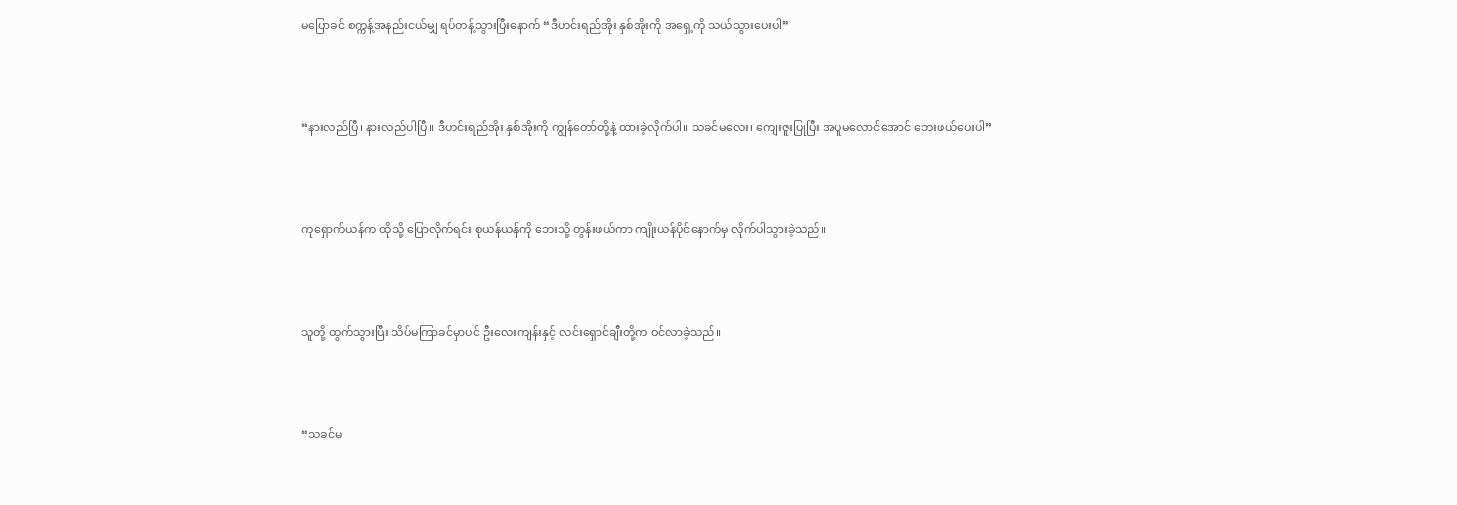မပြောခင် စက္ကန့်အနည်းငယ်မျှ ရပ်တန့်သွားပြီးနောက် “ဒီဟင်းရည်အိုး နှစ်အိုးကို အရှေ့ကို သယ်သွားပေးပါ”



“နားလည်ပြီ၊ နားလည်ပါပြီ။ ဒီဟင်းရည်အိုး နှစ်အိုးကို ကျွန်တော်တို့နဲ့ ထားခဲ့လိုက်ပါ။ သခင်မလေး၊ ကျေးဇူးပြုပြီး အပူမလောင်အောင် ဘေးဖယ်ပေးပါ”



ကုရှောက်ယန်က ထိုသို့ ပြောလိုက်ရင်း စုယန်ယန်ကို ဘေးသို့ တွန်းဖယ်ကာ ကျိုးယန်ပိုင်နောက်မှ လိုက်ပါသွားခဲ့သည်။



သူတို့ ထွက်သွားပြီး သိပ်မကြာခင်မှာပင် ဦးလေးကျန်းနှင့် လင်းရှောင်ချီးတို့က ဝင်လာခဲ့သည်။



“သခင်မ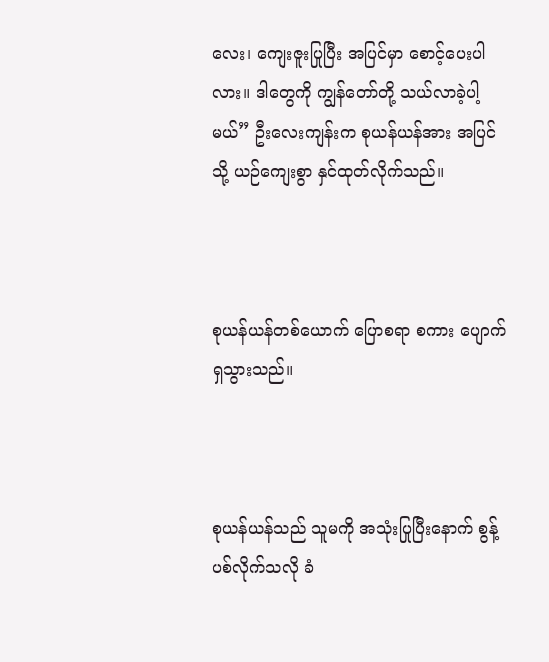လေး၊ ကျေးဇူးပြုပြီး အပြင်မှာ စောင့်ပေးပါလား။ ဒါတွေကို ကျွန်တော်တို့ သယ်လာခဲ့ပါ့မယ်” ဦးလေးကျန်းက စုယန်ယန်အား အပြင်သို့ ယဉ်ကျေးစွာ နှင်ထုတ်လိုက်သည်။



စုယန်ယန်တစ်ယောက် ပြောစရာ စကား ပျောက်ရှသွားသည်။



စုယန်ယန်သည် သူမကို အသုံးပြုပြီးနောက် စွန့်ပစ်လိုက်သလို ခံ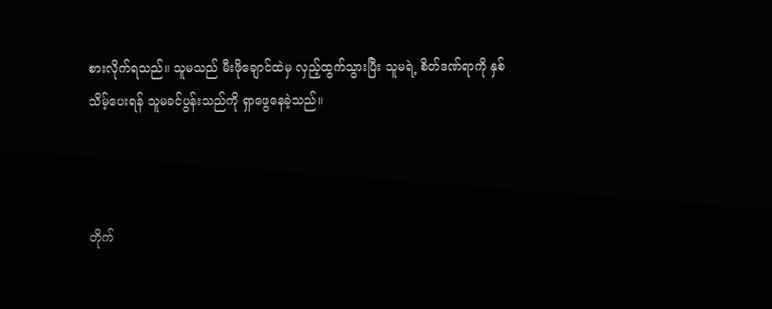စားလိုက်ရသည်။ သူမသည် မီးဖိုချောင်ထဲမှ လှည့်ထွက်သွားပြီး သူမရဲ့ စိတ်ဒဏ်ရာကို နှစ်သိမ့်ပေးရန် သူမခင်ပွန်းသည်ကို ရှာဖွေနေခဲ့သည်။



တိုက်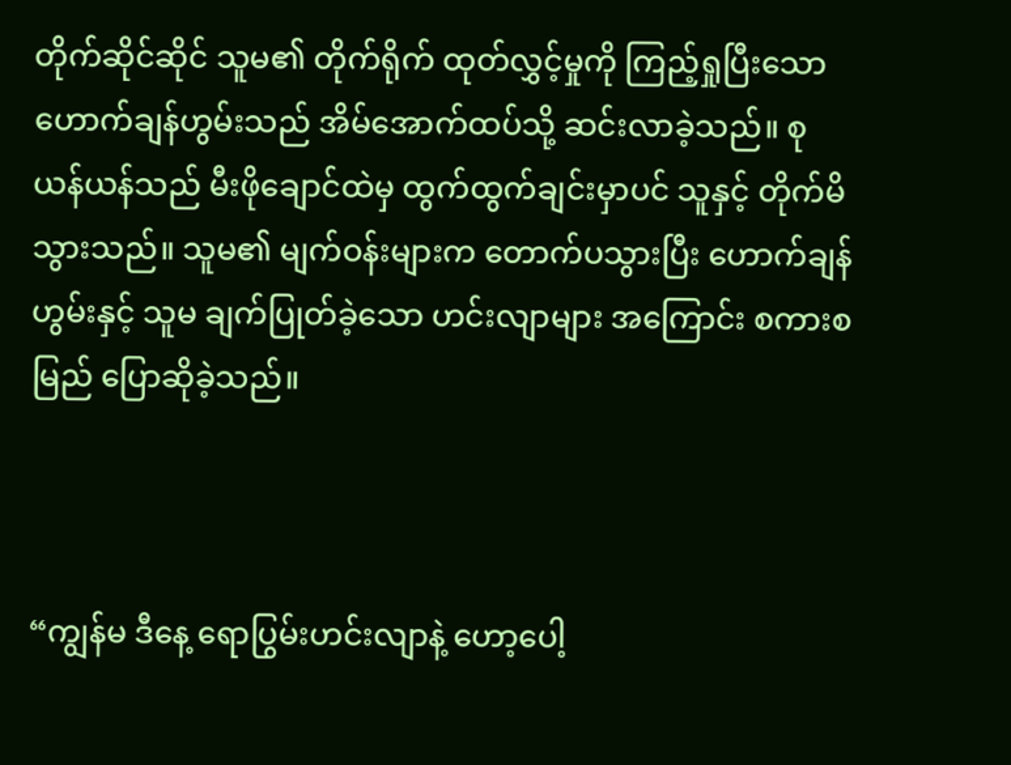တိုက်ဆိုင်ဆိုင် သူမ၏ တိုက်ရိုက် ထုတ်လွှင့်မှုကို ကြည့်ရှုပြီးသော ဟောက်ချန်ဟွမ်းသည် အိမ်အောက်ထပ်သို့ ဆင်းလာခဲ့သည်။ စုယန်ယန်သည် မီးဖိုချောင်ထဲမှ ထွက်ထွက်ချင်းမှာပင် သူနှင့် တိုက်မိသွားသည်။ သူမ၏ မျက်ဝန်းများက တောက်ပသွားပြီး ဟောက်ချန်ဟွမ်းနှင့် သူမ ချက်ပြုတ်ခဲ့သော ဟင်းလျာများ အကြောင်း စကားစမြည် ပြောဆိုခဲ့သည်။



“ကျွန်မ ဒီနေ့ ရောပြွမ်းဟင်းလျာနဲ့ ဟော့ပေါ့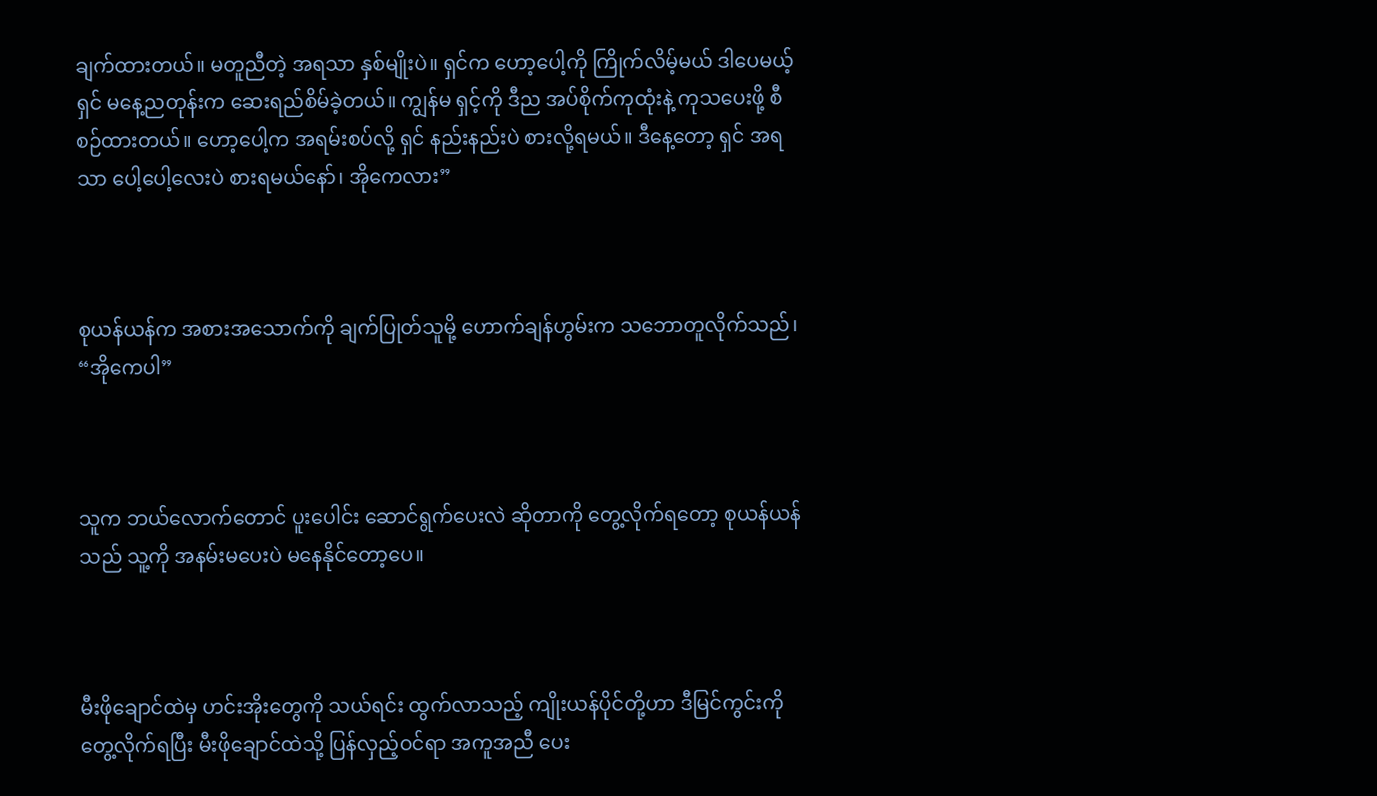ချက်ထားတယ်။ မတူညီတဲ့ အရသာ နှစ်မျိုးပဲ။ ရှင်က ဟော့ပေါ့ကို ကြိုက်လိမ့်မယ် ဒါပေမယ့် ရှင် မနေ့ညတုန်းက ဆေးရည်စိမ်ခဲ့တယ်။ ကျွန်မ ရှင့်ကို ဒီည အပ်စိုက်ကုထုံးနဲ့ ကုသပေးဖို့ စီစဉ်ထားတယ်။ ဟော့ပေါ့က အရမ်းစပ်လို့ ရှင် နည်းနည်းပဲ စားလို့ရမယ်။ ဒီနေ့တော့ ရှင် အရသာ ပေါ့ပေါ့လေးပဲ စားရမယ်နော်၊ အိုကေလား”



စုယန်ယန်က အစားအသောက်ကို ချက်ပြုတ်သူမို့ ဟောက်ချန်ဟွမ်းက သဘောတူလိုက်သည်၊ “အိုကေပါ”



သူက ဘယ်လောက်တောင် ပူးပေါင်း ဆောင်ရွက်ပေးလဲ ဆိုတာကို တွေ့လိုက်ရတော့ စုယန်ယန်သည် သူ့ကို အနမ်းမပေးပဲ မနေနိုင်တော့ပေ။



မီးဖိုချောင်ထဲမှ ဟင်းအိုးတွေကို သယ်ရင်း ထွက်လာသည့် ကျိုးယန်ပိုင်တို့ဟာ ဒီမြင်ကွင်းကို တွေ့လိုက်ရပြီး မီးဖိုချောင်ထဲသို့ ပြန်လှည့်ဝင်ရာ အကူအညီ ပေး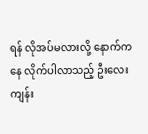ရန် လိုအပ်မလားလို့ နောက်ကနေ လိုက်ပါလာသည့် ဦးလေးကျန်း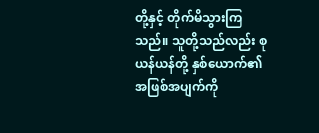တို့နှင့် တိုက်မိသွားကြသည်။ သူတို့သည်လည်း စုယန်ယန်တို့ နှစ်ယောက်၏ အဖြစ်အပျက်ကို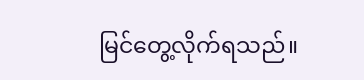မြင်တွေ့လိုက်ရသည်။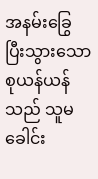အနမ်းခြွေ ပြီးသွားသော စုယန်ယန်သည် သူမခေါင်း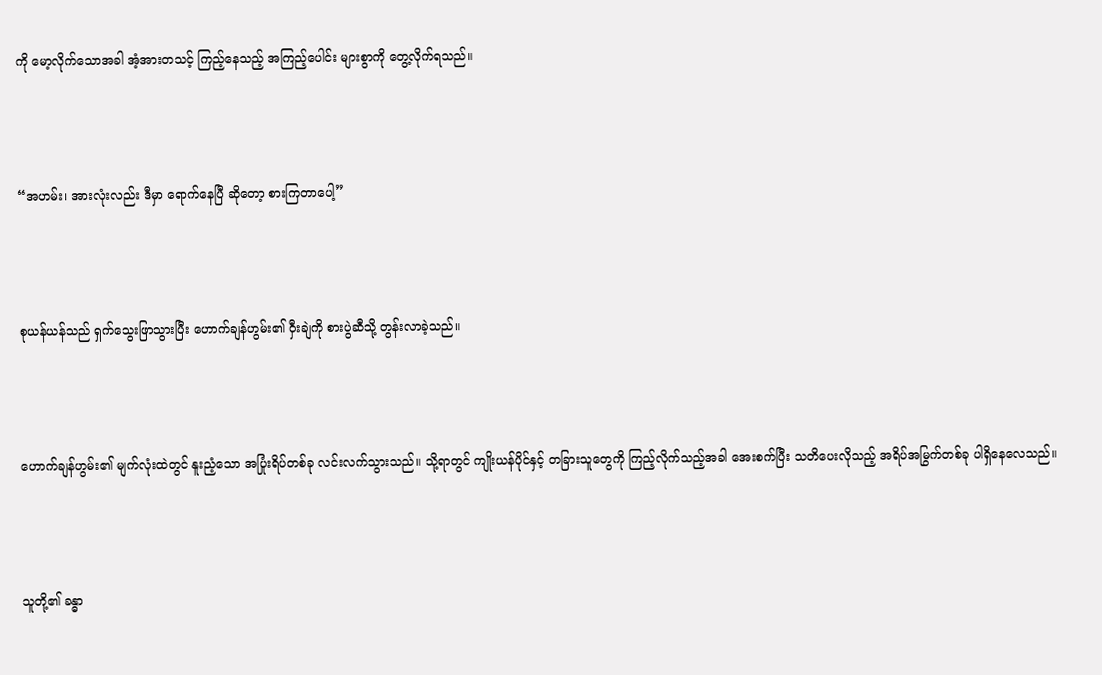ကို မော့လိုက်သောအခါ အံ့အားတသင့် ကြည့်နေသည့် အကြည့်ပေါင်း များစွာကို တွေ့လိုက်ရသည်။



“အဟမ်း၊ အားလုံးလည်း ဒီမှာ ရောက်နေပြီ ဆိုတော့ စားကြတာပေါ့”



စုယန်ယန်သည် ရှက်သွေးဖြာသွားပြီး ဟောက်ချန်ဟွမ်း၏ ဝှီးချဲကို စားပွဲဆီသို့ တွန်းလာခဲ့သည်။



ဟောက်ချန်ဟွမ်း၏ မျက်လုံးထဲတွင် နူးညံ့သော အပြုံးရိပ်တစ်ခု လင်းလက်သွားသည်။ သို့ရာတွင် ကျိုးယန်ပိုင်နှင့် တခြားသူတွေကို ကြည့်လိုက်သည့်အခါ အေးစက်ပြီး သတိပေးလိုသည့် အရိပ်အမြွက်တစ်ခု ပါရှိနေလေသည်။



သူတို့၏ ခန္ဓာ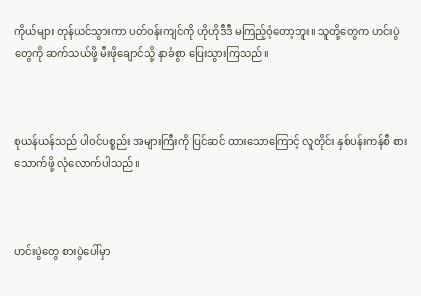ကိုယ်များ တုန်ယင်သွားကာ ပတ်ဝန်းကျင်ကို ဟိုဟိုဒီဒီ မကြည့်ဝံ့တော့ဘူး။ သူတို့တွေက ဟင်းပွဲတွေကို ဆက်သယ်ဖို့ မီးဖိုချောင်သို့ နာခံစွာ ပြေးသွားကြသည်။



စုယန်ယန်သည် ပါဝင်ပစ္စည်း အများကြီးကို ပြင်ဆင် ထားသောကြောင့် လူတိုင်း နှစ်ပန်းကန်စီ စားသောက်ဖို့ လုံလောက်ပါသည်။



ဟင်းပွဲတွေ စားပွဲပေါ်မှာ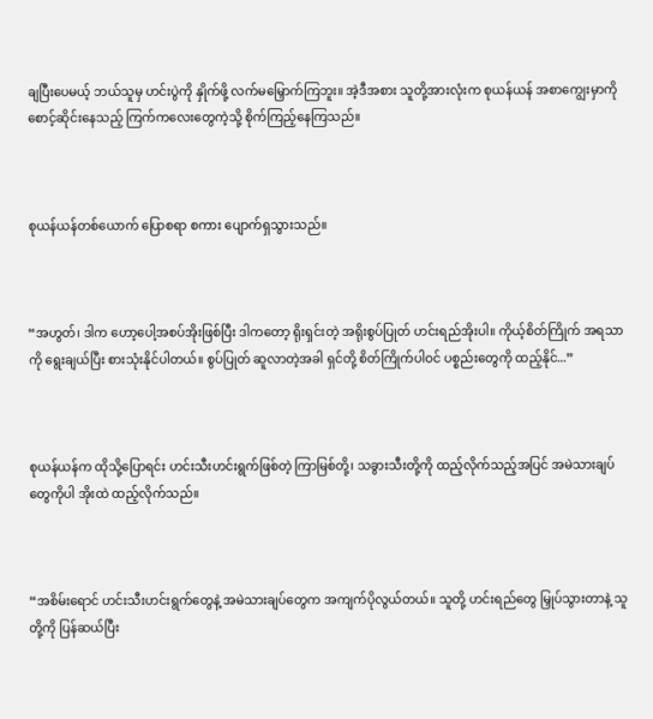ချပြီးပေမယ့် ဘယ်သူမှ ဟင်းပွဲကို နှိုက်ဖို့ လက်မမြှောက်ကြဘူး။ အဲ့ဒီအစား သူတို့အားလုံးက စုယန်ယန် အစာကျွေးမှာကို စောင့်ဆိုင်းနေသည့် ကြက်ကလေးတွေကဲ့သို့ စိုက်ကြည့်နေကြသည်။



စုယန်ယန်တစ်ယောက် ပြောစရာ စကား ပျောက်ရှသွားသည်။



“အဟွတ်၊ ဒါက ဟော့ပေါ့အစပ်အိုးဖြစ်ပြီး ဒါကတော့ ရိုးရှင်းတဲ့ အရိုးစွပ်ပြုတ် ဟင်းရည်အိုးပါ။ ကိုယ့်စိတ်ကြိုက် အရသာကို ရွေးချယ်ပြီး စားသုံးနိုင်ပါတယ်။ စွပ်ပြုတ် ဆူလာတဲ့အခါ ရှင်တို့ စိတ်ကြိုက်ပါဝင် ပစ္စည်းတွေကို ထည့်နိုင်...”



စုယန်ယန်က ထိုသို့ပြောရင်း ဟင်းသီးဟင်းရွက်ဖြစ်တဲ့ ကြာမြစ်တို့၊ သခွားသီးတို့ကို ထည့်လိုက်သည့်အပြင် အမဲသားချပ်တွေကိုပါ အိုးထဲ ထည့်လိုက်သည်။



“အစိမ်းရောင် ဟင်းသီးဟင်းရွက်တွေနဲ့ အမဲသားချပ်တွေက အကျက်ပိုလွယ်တယ်။ သူတို့ ဟင်းရည်တွေ မြှုပ်သွားတာနဲ့ သူတို့ကို ပြန်ဆယ်ပြီး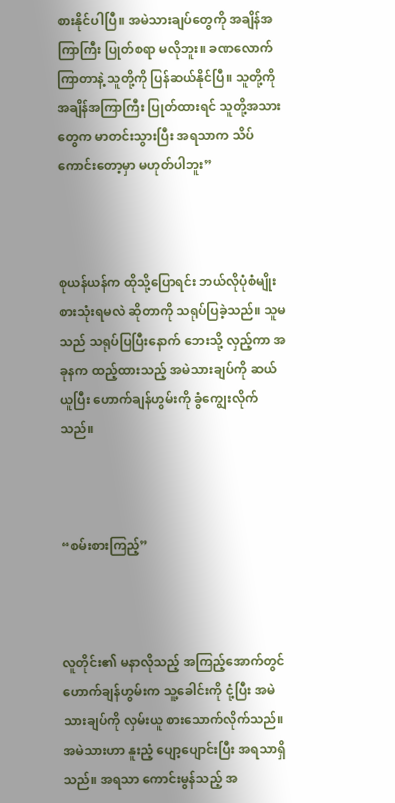စားနိုင်ပါပြီ။ အမဲသားချပ်တွေကို အချိန်အကြာကြီး ပြုတ်စရာ မလိုဘူး။ ခဏလောက် ကြာတာနဲ့ သူတို့ကို ပြန်ဆယ်နိုင်ပြီ။ သူတို့ကို အချိန်အကြာကြီး ပြုတ်ထားရင် သူတို့အသားတွေက မာတင်းသွားပြီး အရသာက သိပ်ကောင်းတော့မှာ မဟုတ်ပါဘူး”



စုယန်ယန်က ထိုသို့ပြောရင်း ဘယ်လိုပုံစံမျိုး စားသုံးရမလဲ ဆိုတာကို သရုပ်ပြခဲ့သည်။ သူမသည် သရုပ်ပြပြီးနောက် ဘေးသို့ လှည့်ကာ အခုနက ထည့်ထားသည့် အမဲသားချပ်ကို ဆယ်ယူပြီး ဟောက်ချန်ဟွမ်းကို ခွံကျွေးလိုက်သည်။



“စမ်းစားကြည့်”



လူတိုင်း၏ မနာလိုသည့် အကြည့်အောက်တွင် ဟောက်ချန်ဟွမ်းက သူ့ခေါင်းကို ငုံ့ပြီး အမဲသားချပ်ကို လှမ်းယူ စားသောက်လိုက်သည်။ အမဲသားဟာ နူးညံ့ ပျော့ပျောင်းပြီး အရသာရှိသည်။ အရသာ ကောင်းမွန်သည့် အ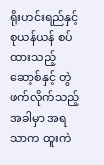ရိုးဟင်းရည်နှင့် စုယန်ယန် စပ်ထားသည့် ဆော့စ်နှင့် တွဲဖက်လိုက်သည့် အခါမှာ အရသာက ထူးကဲ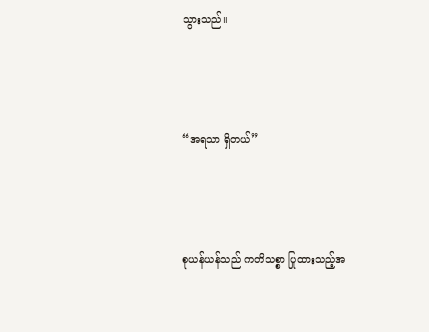သွားသည်။



“အရသာ ရှိတယ်”



စုယန်ယန်သည် ကတိသစ္စာ ပြုထားသည့်အ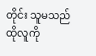တိုင်း သူမသည် ထိုလူကို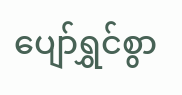ပျော်ရွှင်စွာ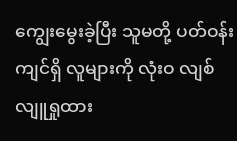ကျွေးမွေးခဲ့ပြီး သူမတို့ ပတ်ဝန်းကျင်ရှိ လူများကို လုံးဝ လျစ်လျူရှုထား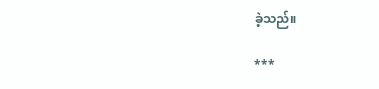ခဲ့သည်။

***